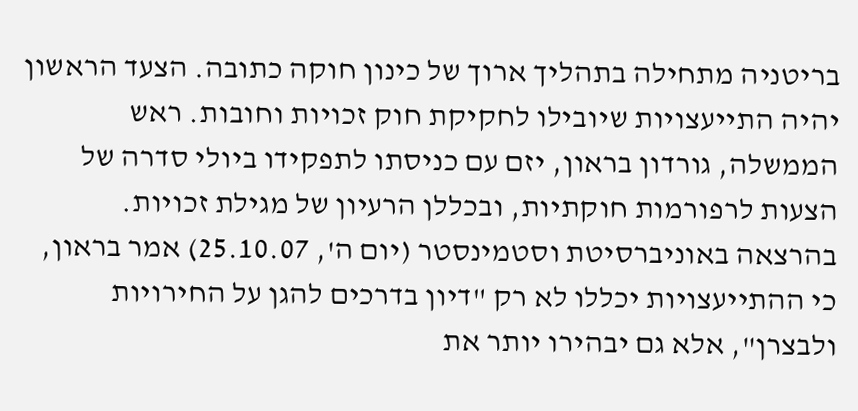בריטניה מתחילה בתהליך ארוך של כינון חוקה כתובה. הצעד הראשון יהיה התייעצויות שיובילו לחקיקת חוק זכויות וחובות. ראש הממשלה, גורדון בראון, יזם עם כניסתו לתפקידו ביולי סדרה של הצעות לרפורמות חוקתיות, ובכללן הרעיון של מגילת זכויות.
בהרצאה באוניברסיטת וסטמינסטר (יום ה', 25.10.07) אמר בראון, כי ההתייעצויות יכללו לא רק "דיון בדרכים להגן על החירויות ולבצרן", אלא גם יבהירו יותר את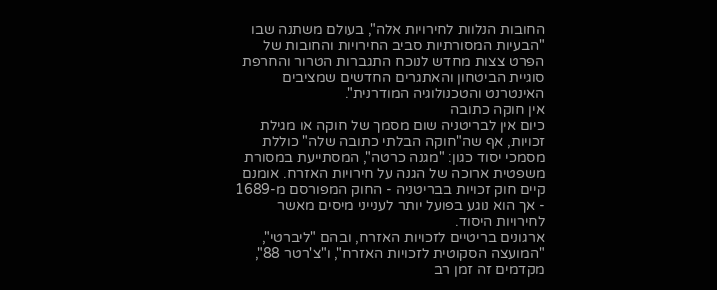החובות הנלוות לחירויות אלה", בעולם משתנה שבו "הבעיות המסורתיות סביב החירויות והחובות של הפרט צצות מחדש לנוכח התגברות הטרור והחרפת סוגיית הביטחון והאתגרים החדשים שמציבים האינטרנט והטכנולוגיה המודרנית".
אין חוקה כתובה
כיום אין לבריטניה שום מסמך של חוקה או מגילת זכויות, אף שה"חוקה הבלתי כתובה שלה" כוללת מסמכי יסוד כגון: "מגנה כרטה", המסתייעת במסורת משפטית ארוכה של הגנה על חירויות האזרח. אומנם קיים חוק זכויות בבריטניה - החוק המפורסם מ-1689 - אך הוא נוגע בפועל יותר לענייני מיסים מאשר לחירויות היסוד.
ארגונים בריטיים לזכויות האזרח, ובהם "ליברטי", "המועצה הסקוטית לזכויות האזרח", ו"צ'רטר 88", מקדמים זה זמן רב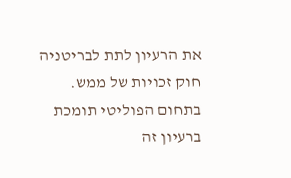את הרעיון לתת לבריטניה חוק זכויות של ממש. בתחום הפוליטי תומכת ברעיון זה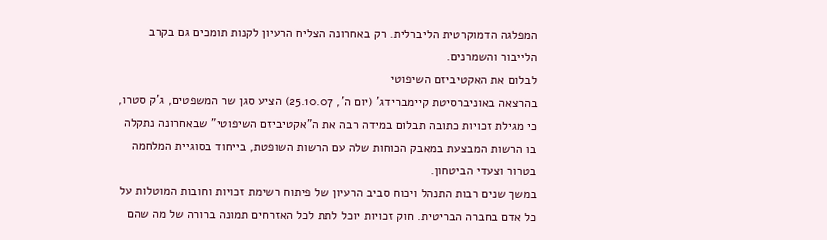המפלגה הדמוקרטית הליברלית. רק באחרונה הצליח הרעיון לקנות תומכים גם בקרב הלייבור והשמרנים.
לבלום את האקטיביזם השיפוטי
בהרצאה באוניברסיטת קיימברידג' (יום ה', 25.10.07) הציע סגן שר המשפטים, ג'ק סטרו, כי מגילת זכויות כתובה תבלום במידה רבה את ה"אקטיביזם השיפוטי" שבאחרונה נתקלה בו הרשות המבצעת במאבק הכוחות שלה עם הרשות השופטת, בייחוד בסוגיית המלחמה בטרור וצעדי הביטחון.
במשך שנים רבות התנהל ויכוח סביב הרעיון של פיתוח רשימת זכויות וחובות המוטלות על כל אדם בחברה הבריטית. חוק זכויות יוכל לתת לכל האזרחים תמונה ברורה של מה שהם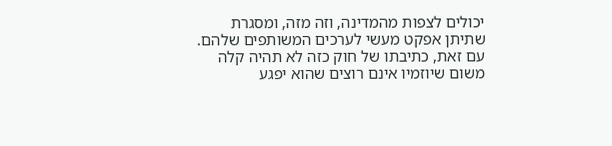יכולים לצפות מהמדינה, וזה מזה, ומסגרת שתיתן אפקט מעשי לערכים המשותפים שלהם. עם זאת, כתיבתו של חוק כזה לא תהיה קלה משום שיוזמיו אינם רוצים שהוא יפגע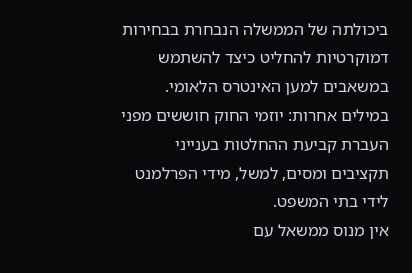ביכולתה של הממשלה הנבחרת בבחירות דמוקרטיות להחליט כיצד להשתמש במשאבים למען האינטרס הלאומי. במילים אחרות: יוזמי החוק חוששים מפני העברת קביעת ההחלטות בענייני תקציבים ומסים, למשל, מידי הפרלמנט לידי בתי המשפט.
אין מנוס ממשאל עם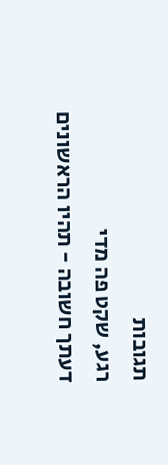תגובות
רגע, שקט פה מדי
דעתך חשובה - תהיו הראשונים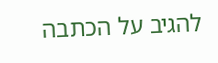להגיב על הכתבה